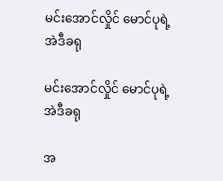မင်းအောင်လှိုင် မောင်ပုရဲ့ အဲဒီခရု

မင်းအောင်လှိုင် မောင်ပုရဲ့ အဲဒီခရု

အ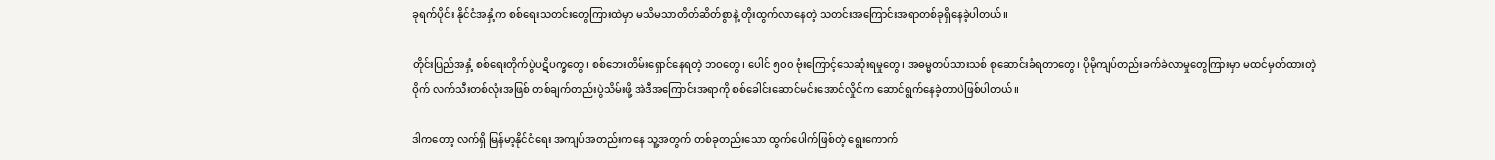ခုရက်ပိုင်း နိုင်ငံအနှံ့က စစ်ရေးသတင်းတွေကြားထဲမှာ မသိမသာတိတ်ဆိတ်စွာနဲ့ တိုးထွက်လာနေတဲ့ သတင်းအကြောင်းအရာတစ်ခုရှိနေခဲ့ပါတယ်။

တိုင်းပြည်အနှံ့ စစ်ရေးတိုက်ပွဲပဋိပက္ခတွေ၊ စစ်ဘေးတိမ်းရှောင်နေရတဲ့ ဘဝတွေ၊ ပေါင် ၅၀၀ ဗုံးကြောင့်သေဆုံးရမှုတွေ၊ အဓမ္မတပ်သားသစ် စုဆောင်းခံရတာတွေ၊ ပိုမိုကျပ်တည်းခက်ခဲလာမှုတွေကြားမှာ မထင်မှတ်ထားတဲ့ ဝိုက် လက်သီးတစ်လုံးအဖြစ် တစ်ချက်တည်းပွဲသိမ်းဖို့ အဲဒီအကြောင်းအရာကို စစ်ခေါင်းဆောင်မင်းအောင်လှိုင်က ဆောင်ရွက်နေခဲ့တာပဲဖြစ်ပါတယ်။

ဒါကတော့ လက်ရှိ မြန်မာ့နိုင်ငံရေး အကျပ်အတည်းကနေ သူ့အတွက် တစ်ခုတည်းသော ထွက်ပေါက်ဖြစ်တဲ့ ရွေးကောက်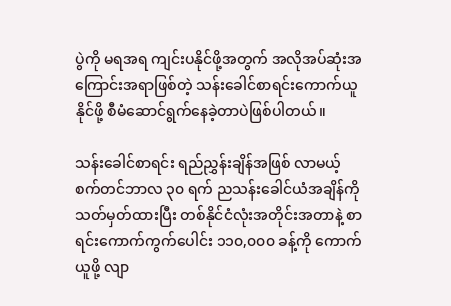ပွဲကို မရအရ ကျင်းပနိုင်ဖို့အတွက် အလိုအပ်ဆုံးအကြောင်းအရာဖြစ်တဲ့ သန်းခေါင်စာရင်းကောက်ယူနိုင်ဖို့ စီမံဆောင်ရွက်နေခဲ့တာပဲဖြစ်ပါတယ်။

သန်းခေါင်စာရင်း ရည်ညွှန်းချိန်အဖြစ် လာမယ့် စက်တင်ဘာလ ၃၀ ရက် ညသန်းခေါင်ယံအချိန်ကို သတ်မှတ်ထားပြီး တစ်နိုင်ငံလုံးအတိုင်းအတာနဲ့ စာရင်းကောက်ကွက်ပေါင်း ၁၁၀,၀၀၀ ခန့်ကို ကောက်ယူဖို့ လျာ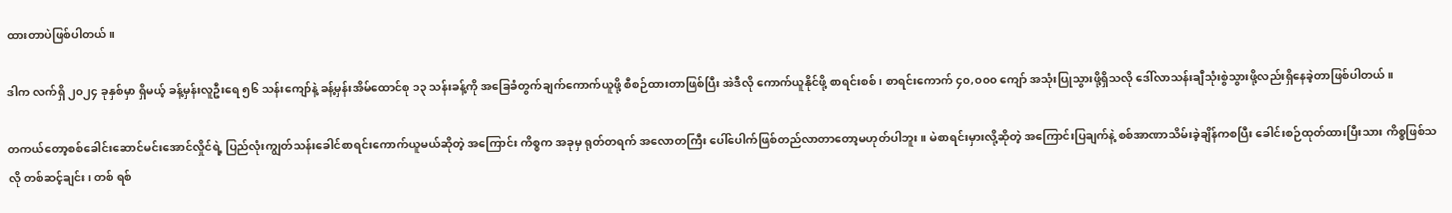ထားတာပဲဖြစ်ပါတယ်။

ဒါက လက်ရှိ ၂၀၂၄ ခုနှစ်မှာ ရှိမယ့် ခန့်မှန်းလူဦးရေ ၅၆ သန်းကျော်နဲ့ ခန့်မှန်းအိမ်ထောင်စု ၁၃ သန်းခန့်ကို အခြေခံတွက်ချက်ကောက်ယူဖို့ စီစဉ်ထားတာဖြစ်ပြီး အဲဒီလို ကောက်ယူနိုင်ဖို့ စာရင်းစစ်၊ စာရင်းကောက် ၄၀,၀၀၀ ကျော် အသုံးပြုသွားဖို့ရှိသလို ဒေါ်လာသန်းချီသုံးစွဲသွားဖို့လည်းရှိနေခဲ့တာဖြစ်ပါတယ်။

တကယ်တော့စစ်ခေါင်းဆောင်မင်းအောင်လှိုင်ရဲ့ ပြည်လုံးကျွတ်သန်းခေါင်စာရင်းကောက်ယူမယ်ဆိုတဲ့ အကြောင်း ကိစ္စက အခုမှ ရုတ်တရက် အလောတကြီး ပေါ်ပေါက်ဖြစ်တည်လာတာတော့မဟုတ်ပါဘူး။ မဲစာရင်းမှားလို့ဆိုတဲ့ အကြောင်းပြချက်နဲ့ စစ်အာဏာသိမ်းခဲ့ချိန်ကစပြီး ခေါင်းစဉ်ထုတ်ထားပြီးသား ကိစ္စဖြစ်သလို တစ်ဆင့်ချင်း၊ တစ် ရစ်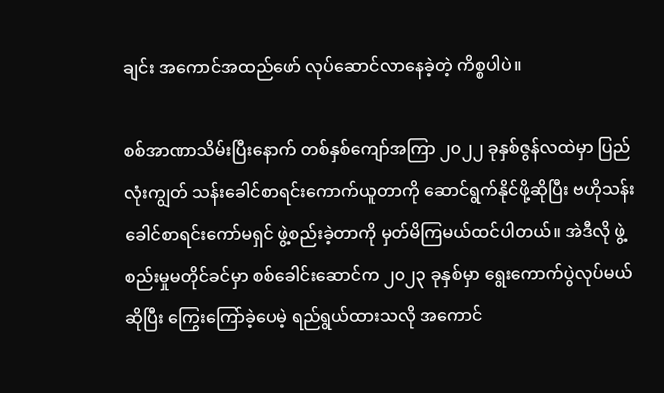ချင်း အကောင်အထည်ဖော် လုပ်ဆောင်လာနေခဲ့တဲ့ ကိစ္စပါပဲ။

စစ်အာဏာသိမ်းပြီးနောက် တစ်နှစ်ကျော်အကြာ ၂၀၂၂ ခုနှစ်ဇွန်လထဲမှာ ပြည်လုံးကျွတ် သန်းခေါင်စာရင်းကောက်ယူတာကို ဆောင်ရွက်နိုင်ဖို့ဆိုပြီး ဗဟိုသန်းခေါင်စာရင်းကော်မရှင် ဖွဲ့စည်းခဲ့တာကို မှတ်မိကြမယ်ထင်ပါတယ်။ အဲဒီလို ဖွဲ့စည်းမှုမတိုင်ခင်မှာ စစ်ခေါင်းဆောင်က ၂၀၂၃ ခုနှစ်မှာ ရွေးကောက်ပွဲလုပ်မယ်ဆိုပြီး ကြွေးကြော်ခဲ့ပေမဲ့ ရည်ရွယ်ထားသလို အကောင်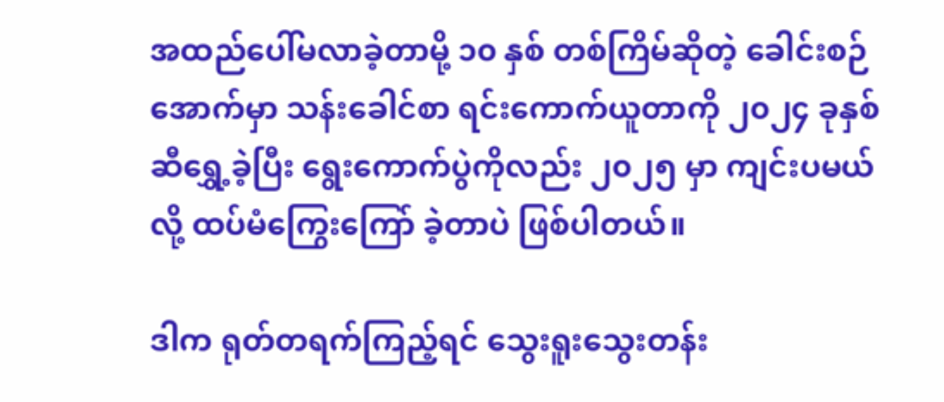အထည်ပေါ်မလာခဲ့တာမို့ ၁၀ နှစ် တစ်ကြိမ်ဆိုတဲ့ ခေါင်းစဉ်အောက်မှာ သန်းခေါင်စာ ရင်းကောက်ယူတာကို ၂၀၂၄ ခုနှစ်ဆီရွှေ့ခဲ့ပြီး ရွေးကောက်ပွဲကိုလည်း ၂၀၂၅ မှာ ကျင်းပမယ်လို့ ထပ်မံကြွေးကြော် ခဲ့တာပဲ ဖြစ်ပါတယ်။

ဒါက ရုတ်တရက်ကြည့်ရင် သွေးရူးသွေးတန်း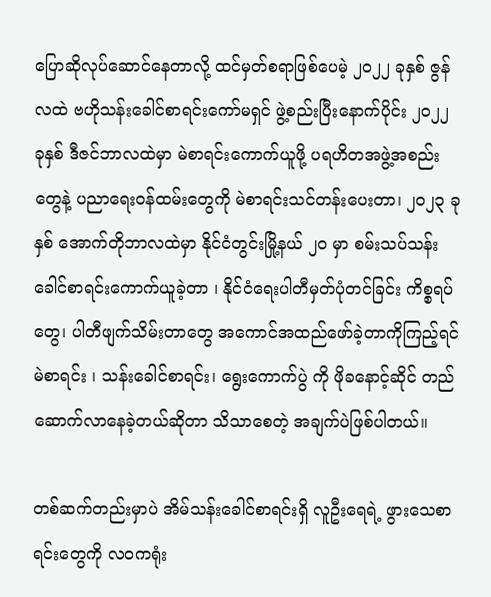ပြောဆိုလုပ်ဆောင်နေတာလို့ ထင်မှတ်စရာဖြစ်ပေမဲ့ ၂၀၂၂ ခုနှစ် ဇွန်လထဲ ဗဟိုသန်းခေါင်စာရင်းကော်မရှင် ဖွဲ့စည်းပြီးနောက်ပိုင်း ၂၀၂၂ ခုနှစ် ဒီဇင်ဘာလထဲမှာ မဲစာရင်းကောက်ယူဖို့ ပရဟိတအဖွဲ့အစည်းတွေနဲ့ ပညာရေးဝန်ထမ်းတွေကို မဲစာရင်းသင်တန်းပေးတာ၊ ၂၀၂၃ ခုနှစ် အောက်တိုဘာလထဲမှာ နိုင်ငံတွင်းမြို့နယ် ၂၀ မှာ စမ်းသပ်သန်းခေါင်စာရင်းကောက်ယူခဲ့တာ ၊ နိုင်ငံရေးပါတီမှတ်ပုံတင်ခြင်း ကိစ္စရပ်တွေ၊ ပါတီဖျက်သိမ်းတာတွေ အကောင်အထည်ဖော်ခဲ့တာကိုကြည့်ရင် မဲစာရင်း ၊ သန်းခေါင်စာရင်း၊ ရွေးကောက်ပွဲ ကို ဖိုခနောင့်ဆိုင် တည်ဆောက်လာနေခဲ့တယ်ဆိုတာ သိသာစေတဲ့ အချက်ပဲဖြစ်ပါတယ်။

တစ်ဆက်တည်းမှာပဲ အိမ်သန်းခေါင်စာရင်းရှိ လူဦးရေရဲ့ ဖွားသေစာရင်းတွေကို လဝကရုံး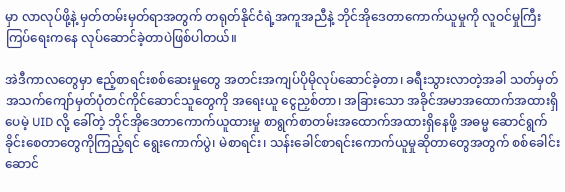မှာ လာလုပ်ဖို့နဲ့ မှတ်တမ်းမှတ်ရာအတွက် တရုတ်နိုင်ငံရဲ့အကူအညီနဲ့ ဘိုင်အိုဒေတာကောက်ယူမှုကို လူဝင်မှုကြီးကြပ်ရေးကနေ လုပ်ဆောင်ခဲ့တာပဲဖြစ်ပါတယ်။

အဲဒီကာလတွေမှာ ဧည့်စာရင်းစစ်ဆေးမှုတွေ အတင်းအကျပ်ပိုမိုလုပ်ဆောင်ခဲ့တာ၊ ခရီးသွားလာတဲ့အခါ သတ်မှတ် အသက်ကျော်မှတ်ပုံတင်ကိုင်ဆောင်သူတွေကို အရေးယူ ငွေညှစ်တာ၊ အခြားသော အခိုင်အမာအထောက်အထားရှိ ပေမဲ့ UID လို့ ခေါ်တဲ့ ဘိုင်အိုဒေတာကောက်ယူထားမှု စာရွက်စာတမ်းအထောက်အထားရှိနေဖို့ အဓမ္မ ဆောင်ရွက် ခိုင်းစေတာတွေကိုကြည့်ရင် ရွေးကောက်ပွဲ၊ မဲစာရင်း၊ သန်းခေါင်စာရင်းကောက်ယူမှုဆိုတာတွေအတွက် စစ်ခေါင်း ဆောင်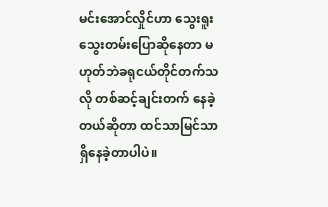မင်းအောင်လှိုင်ဟာ သွေးရူးသွေးတမ်းပြောဆိုနေတာ မဟုတ်ဘဲခရုငယ်တိုင်တက်သလို တစ်ဆင့်ချင်းတက် နေခဲ့တယ်ဆိုတာ ထင်သာမြင်သာရှိနေခဲ့တာပါပဲ။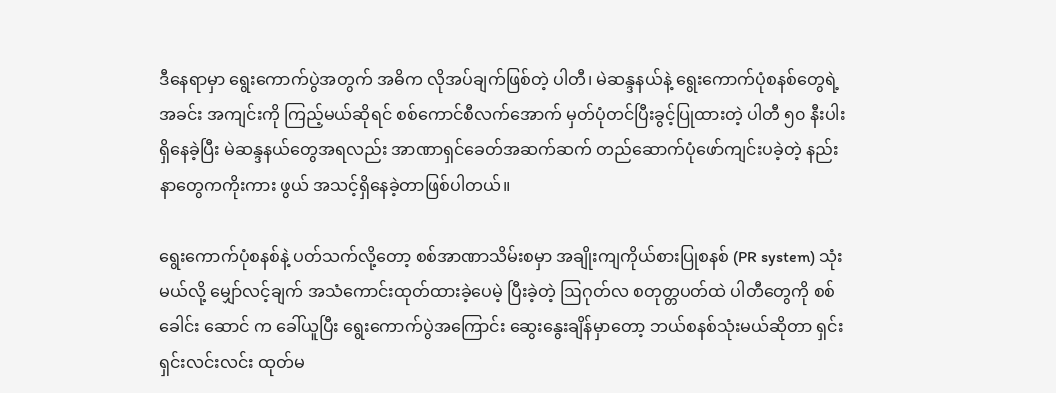ဒီနေရာမှာ ရွေးကောက်ပွဲအတွက် အဓိက လိုအပ်ချက်ဖြစ်တဲ့ ပါတီ၊ မဲဆန္ဒနယ်နဲ့ ရွေးကောက်ပုံစနစ်တွေရဲ့ အခင်း အကျင်းကို ကြည့်မယ်ဆိုရင် စစ်ကောင်စီလက်အောက် မှတ်ပုံတင်ပြီးခွင့်ပြုထားတဲ့ ပါတီ ၅၀ နီးပါး ရှိနေခဲ့ပြီး မဲဆန္ဒနယ်တွေအရလည်း အာဏာရှင်ခေတ်အဆက်ဆက် တည်ဆောက်ပုံဖော်ကျင်းပခဲ့တဲ့ နည်းနာတွေကကိုးကား ဖွယ် အသင့်ရှိနေခဲ့တာဖြစ်ပါတယ်။

ရွေးကောက်ပုံစနစ်နဲ့ ပတ်သက်လို့တော့ စစ်အာဏာသိမ်းစမှာ အချိုးကျကိုယ်စားပြုစနစ် (PR system) သုံးမယ်လို့ မျှော်လင့်ချက် အသံကောင်းထုတ်ထားခဲ့ပေမဲ့ ပြီးခဲ့တဲ့ ဩဂုတ်လ စတုတ္တပတ်ထဲ ပါတီတွေကို စစ်ခေါင်း ဆောင် က ခေါ်ယူပြီး ရွေးကောက်ပွဲအကြောင်း ဆွေးနွေးချိန်မှာတော့ ဘယ်စနစ်သုံးမယ်ဆိုတာ ရှင်းရှင်းလင်းလင်း ထုတ်မ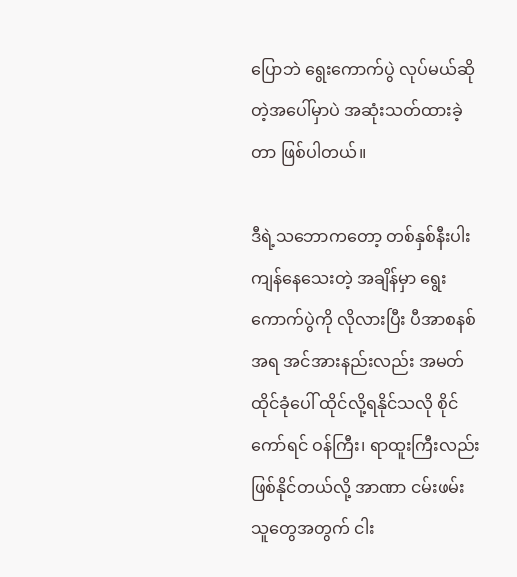ပြောဘဲ ရွေးကောက်ပွဲ လုပ်မယ်ဆိုတဲ့အပေါ်မှာပဲ အဆုံးသတ်ထားခဲ့တာ ဖြစ်ပါတယ်။

ဒီရဲ့သဘောကတော့ တစ်နှစ်နီးပါး ကျန်နေသေးတဲ့ အချိန်မှာ ရွေးကောက်ပွဲကို လိုလားပြီး ပီအာစနစ်အရ အင်အားနည်းလည်း အမတ်ထိုင်ခုံပေါ် ထိုင်လို့ရနိုင်သလို စိုင်ကော်ရင် ဝန်ကြီး၊ ရာထူးကြီးလည်း ဖြစ်နိုင်တယ်လို့ အာဏာ ငမ်းဖမ်းသူတွေအတွက် ငါး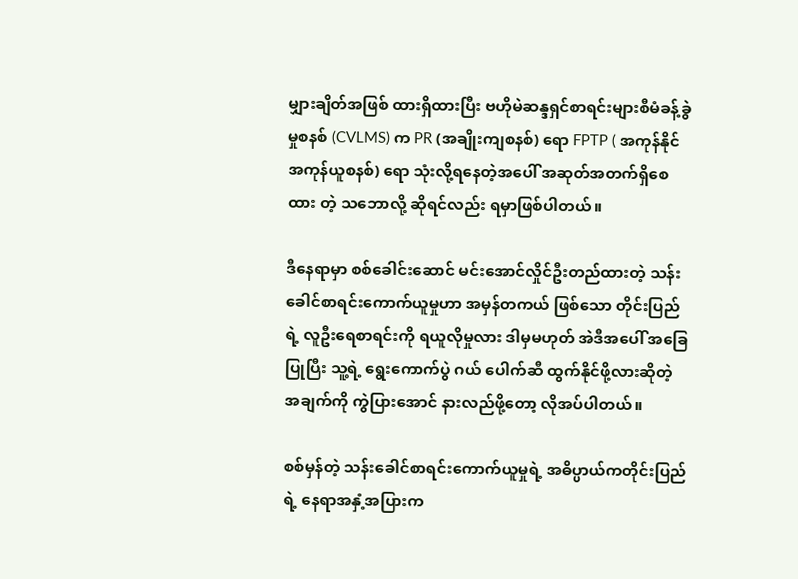မျှားချိတ်အဖြစ် ထားရှိထားပြီး ဗဟိုမဲဆန္ဒရှင်စာရင်းများစီမံခန့်ခွဲမှုစနစ် (CVLMS) က PR (အချိုးကျစနစ်) ရော FPTP ( အကုန်နိုင် အကုန်ယူစနစ်) ရော သုံးလို့ရနေတဲ့အပေါ် အဆုတ်အတက်ရှိစေထား တဲ့ သဘောလို့ ဆိုရင်လည်း ရမှာဖြစ်ပါတယ်။

ဒီနေရာမှာ စစ်ခေါင်းဆောင် မင်းအောင်လှိုင်ဦးတည်ထားတဲ့ သန်းခေါင်စာရင်းကောက်ယူမှုဟာ အမှန်တကယ် ဖြစ်သော တိုင်းပြည်ရဲ့ လူဦးရေစာရင်းကို ရယူလိုမှုလား ဒါမှမဟုတ် အဲဒီအပေါ် အခြေပြုပြီး သူ့ရဲ့ ရွေးကောက်ပွဲ ဂယ် ပေါက်ဆီ ထွက်နိုင်ဖို့လားဆိုတဲ့ အချက်ကို ကွဲပြားအောင် နားလည်ဖို့တော့ လိုအပ်ပါတယ်။

စစ်မှန်တဲ့ သန်းခေါင်စာရင်းကောက်ယူမှုရဲ့ အဓိပ္ပာယ်ကတိုင်းပြည်ရဲ့ နေရာအနှံ့အပြားက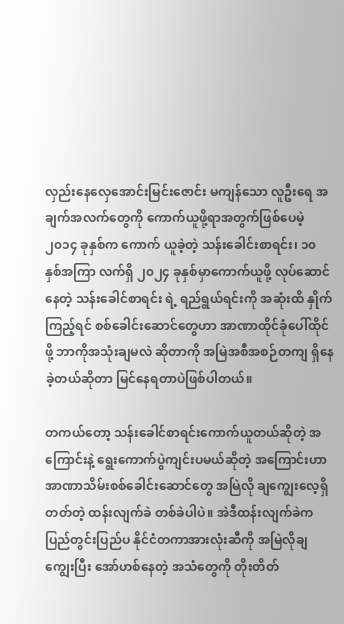လှည်းနေလှေအောင်းမြင်းဇောင်း မကျန်သော လူဦးရေ အချက်အလက်တွေကို ကောက်ယူဖို့ရာအတွက်ဖြစ်ပေမဲ့ ၂၀၁၄ ခုနှစ်က ကောက် ယူခဲ့တဲ့ သန်းခေါင်းစာရင်း၊ ၁၀ နှစ်အကြာ လက်ရှိ ၂၀၂၄ ခုနှစ်မှာကောက်ယူဖို့ လုပ်ဆောင်နေတဲ့ သန်းခေါင်စာရင်း ရဲ့ ရည်ရွယ်ရင်းကို အဆုံးထိ နှိုက်ကြည့်ရင် စစ်ခေါင်းဆောင်တွေဟာ အာဏာထိုင်ခုံပေါ်ထိုင်ဖို့ ဘာကိုအသုံးချမလဲ ဆိုတာကို အမြဲအစီအစဉ်တကျ ရှိနေခဲ့တယ်ဆိုတာ မြင်နေရတာပဲဖြစ်ပါတယ်။

တကယ်တော့ သန်းခေါင်စာရင်းကောက်ယူတယ်ဆိုတဲ့ အကြောင်းနဲ့ ရွေးကောက်ပွဲကျင်းပမယ်ဆိုတဲ့ အကြောင်းဟာ အာဏာသိမ်းစစ်ခေါင်းဆောင်တွေ အမြဲလို ချကျွေးလေ့ရှိတတ်တဲ့ ထန်းလျက်ခဲ တစ်ခဲပါပဲ။ အဲဒီထန်းလျက်ခဲက ပြည်တွင်းပြည်ပ နိုင်ငံတကာအားလုံးဆီကို အမြဲလိုချကျွေးပြီး အော်ဟစ်နေတဲ့ အသံတွေကို တိုးတိတ်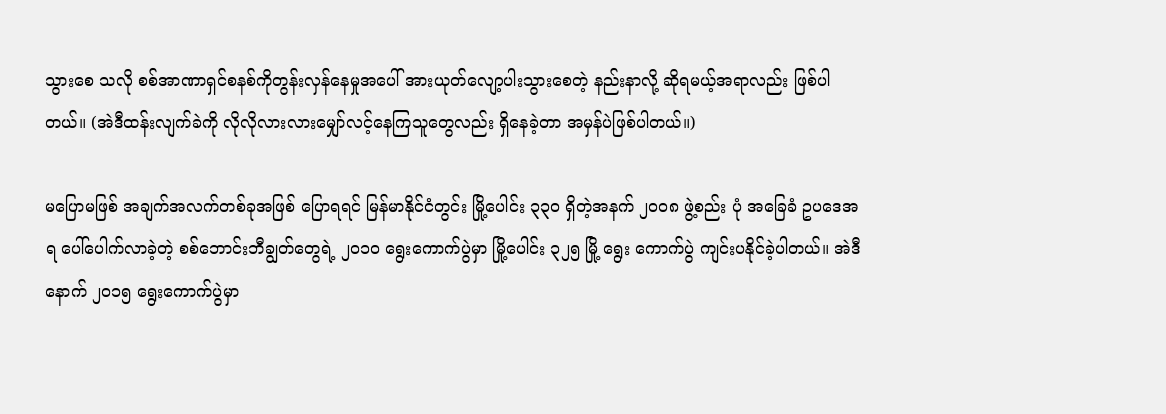သွားစေ သလို စစ်အာဏာရှင်စနစ်ကိုတွန်းလှန်နေမှုအပေါ် အားယုတ်လျော့ပါးသွားစေတဲ့ နည်းနာလို့ ဆိုရမယ့်အရာလည်း ဖြစ်ပါတယ်။ (အဲဒီထန်းလျက်ခဲကို လိုလိုလားလားမျှော်လင့်နေကြသူတွေလည်း ရှိနေခဲ့တာ အမှန်ပဲဖြစ်ပါတယ်။)

မပြောမဖြစ် အချက်အလက်တစ်ခုအဖြစ် ပြောရရင် မြန်မာနိုင်ငံတွင်း မြို့ပေါင်း ၃၃၀ ရှိတဲ့အနက် ၂၀၀၈ ဖွဲ့စည်း ပုံ အခြေခံ ဥပဒေအရ ပေါ်ပေါက်လာခဲ့တဲ့ စစ်ဘောင်းဘီချွတ်တွေရဲ့ ၂၀၁၀ ရွေးကောက်ပွဲမှာ မြို့ပေါင်း ၃၂၅ မြို့ ရွေး ကောက်ပွဲ ကျင်းပနိုင်ခဲ့ပါတယ်။ အဲဒီနောက် ၂၀၁၅ ရွေးကောက်ပွဲမှာ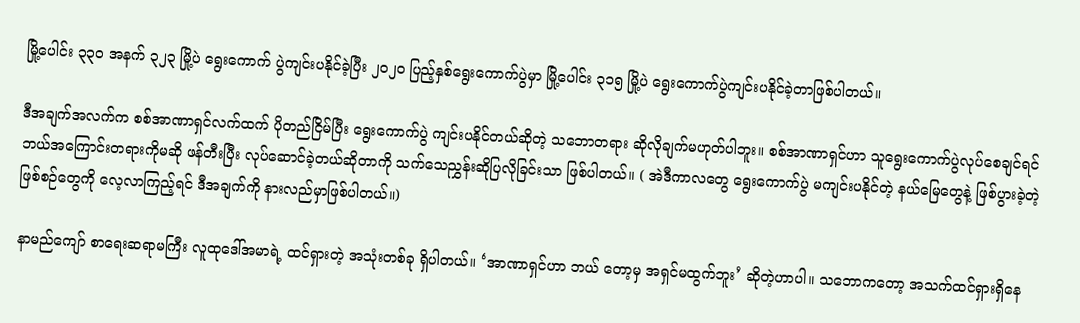မြို့ပေါင်း ၃၃၀ အနက် ၃၂၃ မြို့ပဲ ရွေးကောက် ပွဲကျင်းပနိုင်ခဲ့ပြီး ၂၀၂၀ ပြည့်နှစ်ရွေးကောက်ပွဲမှာ မြို့ပေါင်း ၃၁၅ မြို့ပဲ ရွေးကောက်ပွဲကျင်းပနိုင်ခဲ့တာဖြစ်ပါတယ်။

ဒီအချက်အလက်က စစ်အာဏာရှင်လက်ထက် ပိုတည်ငြိမ်ပြီး ရွေးကောက်ပွဲ ကျင်းပနိုင်တယ်ဆိုတဲ့ သဘောတရား ဆိုလိုချက်မဟုတ်ပါဘူး။ စစ်အာဏာရှင်ဟာ သူရွေးကောက်ပွဲလုပ်စေချင်ရင် ဘယ်အကြောင်းတရားကိုမဆို ဖန်တီးပြီး လုပ်ဆောင်ခဲ့တယ်ဆိုတာကို သက်သေညွှန်းဆိုပြလိုခြင်းသာ ဖြစ်ပါတယ်။ ( အဲဒီကာလတွေ ရွေးကောက်ပွဲ မကျင်းပနိုင်တဲ့ နယ်မြေတွေနဲ့ ဖြစ်ပွားခဲ့တဲ့ ဖြစ်စဉ်တွေကို လေ့လာကြည့်ရင် ဒီအချက်ကို နားလည်မှာဖြစ်ပါတယ်။)

နာမည်ကျော် စာရေးဆရာမကြီး လူထုဒေါ်အမာရဲ့ ထင်ရှားတဲ့ အသုံးတစ်ခု ရှိပါတယ်။ ‘အာဏာရှင်ဟာ ဘယ် တော့မှ အရှင်မထွက်ဘူး’ ဆိုတဲ့ဟာပါ။ သဘောကတော့ အသက်ထင်ရှားရှိနေ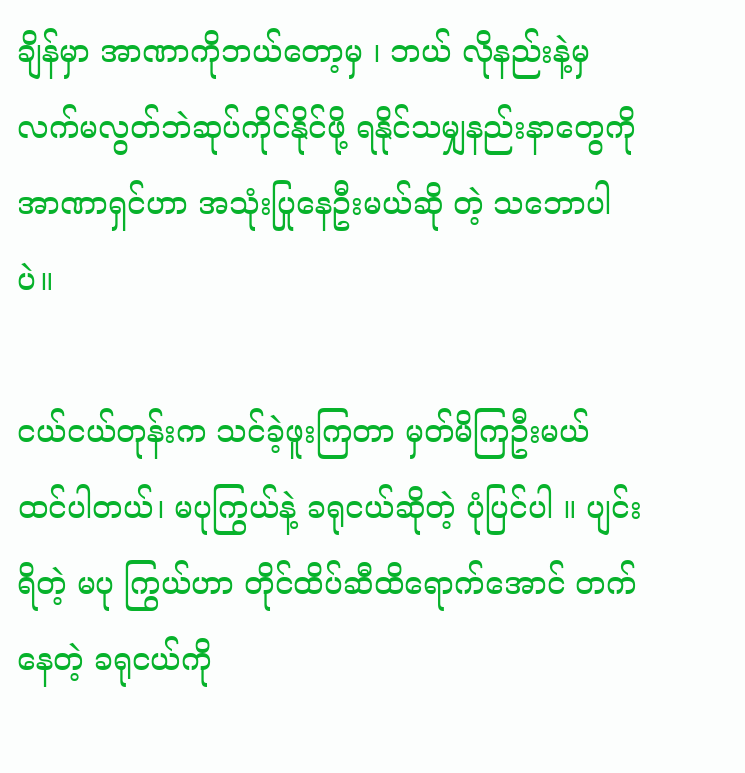ချိန်မှာ အာဏာကိုဘယ်တော့မှ ၊ ဘယ် လိုနည်းနဲ့မှ လက်မလွတ်ဘဲဆုပ်ကိုင်နိုင်ဖို့ ရနိုင်သမျှနည်းနာတွေကို အာဏာရှင်ဟာ အသုံးပြုနေဦးမယ်ဆို တဲ့ သဘောပါပဲ။

ငယ်ငယ်တုန်းက သင်ခဲ့ဖူးကြတာ မှတ်မိကြဦးမယ် ထင်ပါတယ်၊ မပုကြွယ်နဲ့ ခရုငယ်ဆိုတဲ့ ပုံပြင်ပါ ။ ပျင်းရိတဲ့ မပု ကြွယ်ဟာ တိုင်ထိပ်ဆီထိရောက်အောင် တက်နေတဲ့ ခရုငယ်ကို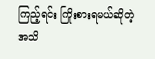ကြည့်ရင်း ကြိုးစားရမယ်ဆိုတဲ့ အသိ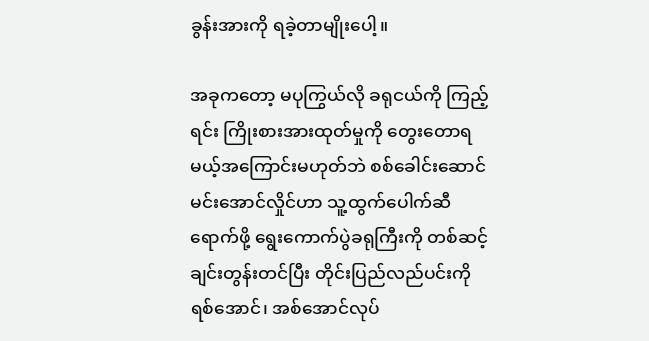ခွန်းအားကို ရခဲ့တာမျိုးပေါ့။

အခုကတော့ မပုကြွယ်လို ခရုငယ်ကို ကြည့်ရင်း ကြိုးစားအားထုတ်မှုကို တွေးတောရမယ့်အကြောင်းမဟုတ်ဘဲ စစ်ခေါင်းဆောင်မင်းအောင်လှိုင်ဟာ သူ့ထွက်ပေါက်ဆီရောက်ဖို့ ရွေးကောက်ပွဲခရုကြီးကို တစ်ဆင့်ချင်းတွန်းတင်ပြီး တိုင်းပြည်လည်ပင်းကို ရစ်အောင်၊ အစ်အောင်လုပ်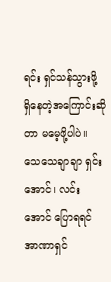ရင်း ရှင်သန်သွားဖို့ ရှိနေတဲ့အကြောင်းဆိုတာ မမေ့ဖို့ပါပဲ။ သေသေချာချာ ရှင်းအောင်၊ လင်းအောင် ပြောရရင် အာဏာရှင်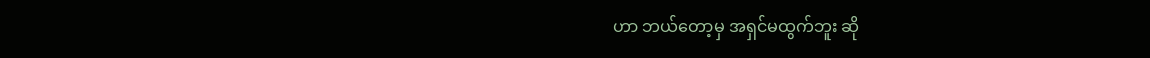ဟာ ဘယ်တော့မှ အရှင်မထွက်ဘူး ဆို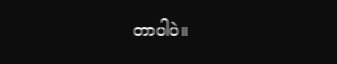တာပါပဲ။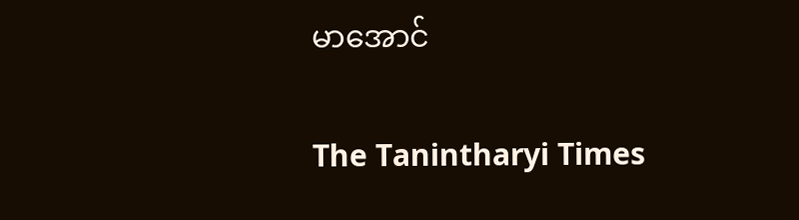မာအောင်

The Tanintharyi Times